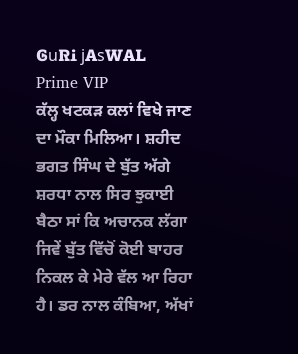ᎶuᏒᎥ jᎪsᎳᎪᏞ
Prime VIP
ਕੱਲ੍ਹ ਖਟਕੜ ਕਲਾਂ ਵਿਖੇ ਜਾਣ ਦਾ ਮੌਕਾ ਮਿਲਿਆ। ਸ਼ਹੀਦ ਭਗਤ ਸਿੰਘ ਦੇ ਬੁੱਤ ਅੱਗੇ ਸ਼ਰਧਾ ਨਾਲ ਸਿਰ ਝੁਕਾਈ ਬੈਠਾ ਸਾਂ ਕਿ ਅਚਾਨਕ ਲੱਗਾ ਜਿਵੇਂ ਬੁੱਤ ਵਿੱਚੋਂ ਕੋਈ ਬਾਹਰ ਨਿਕਲ ਕੇ ਮੇਰੇ ਵੱਲ ਆ ਰਿਹਾ ਹੈ। ਡਰ ਨਾਲ ਕੰਬਿਆ, ਅੱਖਾਂ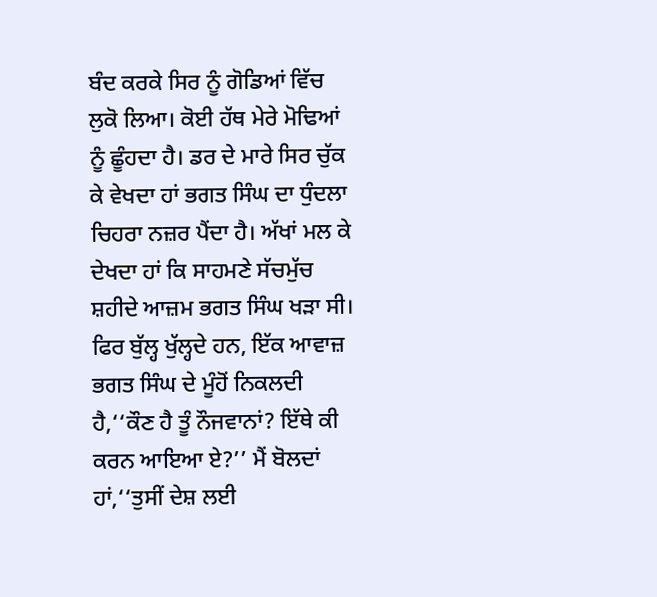ਬੰਦ ਕਰਕੇ ਸਿਰ ਨੂੰ ਗੋਡਿਆਂ ਵਿੱਚ ਲੁਕੋ ਲਿਆ। ਕੋਈ ਹੱਥ ਮੇਰੇ ਮੋਢਿਆਂ ਨੂੰ ਛੂੰਹਦਾ ਹੈ। ਡਰ ਦੇ ਮਾਰੇ ਸਿਰ ਚੁੱਕ ਕੇ ਵੇਖਦਾ ਹਾਂ ਭਗਤ ਸਿੰਘ ਦਾ ਧੁੰਦਲਾ ਚਿਹਰਾ ਨਜ਼ਰ ਪੈਂਦਾ ਹੈ। ਅੱਖਾਂ ਮਲ ਕੇ ਦੇਖਦਾ ਹਾਂ ਕਿ ਸਾਹਮਣੇ ਸੱਚਮੁੱਚ ਸ਼ਹੀਦੇ ਆਜ਼ਮ ਭਗਤ ਸਿੰਘ ਖੜਾ ਸੀ। ਫਿਰ ਬੁੱਲ੍ਹ ਖੁੱਲ੍ਹਦੇ ਹਨ, ਇੱਕ ਆਵਾਜ਼ ਭਗਤ ਸਿੰਘ ਦੇ ਮੂੰਹੋਂ ਨਿਕਲਦੀ ਹੈ,‘‘ਕੌਣ ਹੈ ਤੂੰ ਨੌਜਵਾਨਾਂ? ਇੱਥੇ ਕੀ ਕਰਨ ਆਇਆ ਏ?’’ ਮੈਂ ਬੋਲਦਾਂ ਹਾਂ,‘‘ਤੁਸੀਂ ਦੇਸ਼ ਲਈ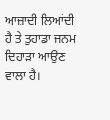ਆਜ਼ਾਦੀ ਲਿਆਂਦੀ ਹੈ ਤੇ ਤੁਹਾਡਾ ਜਨਮ ਦਿਹਾੜਾ ਆਉਣ ਵਾਲਾ ਹੈ।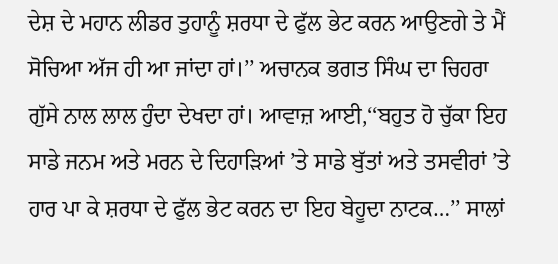ਦੇਸ਼ ਦੇ ਮਹਾਨ ਲੀਡਰ ਤੁਹਾਨੂੰ ਸ਼ਰਧਾ ਦੇ ਫੁੱਲ ਭੇਟ ਕਰਨ ਆਉਣਗੇ ਤੇ ਮੈਂ ਸੋਚਿਆ ਅੱਜ ਹੀ ਆ ਜਾਂਦਾ ਹਾਂ।’’ ਅਚਾਨਕ ਭਗਤ ਸਿੰਘ ਦਾ ਚਿਹਰਾ ਗੁੱਸੇ ਨਾਲ ਲਾਲ ਹੁੰਦਾ ਦੇਖਦਾ ਹਾਂ। ਆਵਾਜ਼ ਆਈ,‘‘ਬਹੁਤ ਹੋ ਚੁੱਕਾ ਇਹ ਸਾਡੇ ਜਨਮ ਅਤੇ ਮਰਨ ਦੇ ਦਿਹਾੜਿਆਂ ’ਤੇ ਸਾਡੇ ਬੁੱਤਾਂ ਅਤੇ ਤਸਵੀਰਾਂ ’ਤੇ ਹਾਰ ਪਾ ਕੇ ਸ਼ਰਧਾ ਦੇ ਫੁੱਲ ਭੇਟ ਕਰਨ ਦਾ ਇਹ ਬੇਹੂਦਾ ਨਾਟਕ…’’ ਸਾਲਾਂ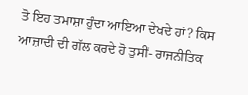ਤੋ ਇਹ ਤਮਾਸ਼ਾ ਹੁੰਦਾ ਆਇਆ ਦੇਖਦੇ ਹਾਂ? ਕਿਸ ਆਜ਼ਾਦੀ ਦੀ ਗੱਲ ਕਰਦੇ ਹੋ ਤੁਸੀਂ- ਰਾਜਨੀਤਿਕ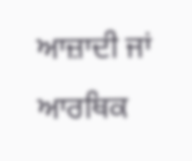ਆਜ਼ਾਦੀ ਜਾਂ ਆਰਥਿਕ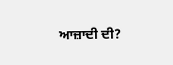ਆਜ਼ਾਦੀ ਦੀ?